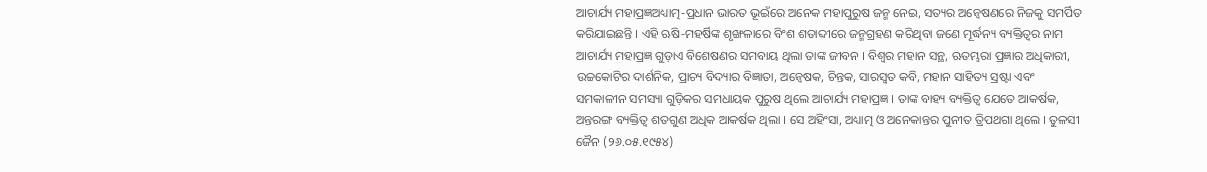ଆଚାର୍ଯ୍ୟ ମହାପ୍ରଜ୍ଞଅଧ୍ୟାତ୍ମ-ପ୍ରଧାନ ଭାରତ ଭୂଇଁରେ ଅନେକ ମହାପୁରୁଷ ଜନ୍ମ ନେଇ, ସତ୍ୟର ଅନ୍ୱେଷଣରେ ନିଜକୁ ସମର୍ପିତ କରିଯାଇଛନ୍ତି । ଏହି ଋଷି-ମହର୍ଷିଙ୍କ ଶୃଙ୍ଖଳାରେ ବିଂଶ ଶତାବ୍ଦୀରେ ଜନ୍ମଗ୍ରହଣ କରିଥିବା ଜଣେ ମୂର୍ଦ୍ଧନ୍ୟ ବ୍ୟକ୍ତିତ୍ୱର ନାମ ଆଚାର୍ଯ୍ୟ ମହାପ୍ରଜ୍ଞ ଗୁଡ଼ାଏ ବିଶେଷଣର ସମବାୟ ଥିଲା ତାଙ୍କ ଜୀବନ । ବିଶ୍ୱର ମହାନ ସନ୍ଥ, ଋତମ୍ଭରା ପ୍ରଜ୍ଞାର ଅଧିକାରୀ, ଉଚ୍ଚକୋଟିର ଦାର୍ଶନିକ, ପ୍ରାଚ୍ୟ ବିଦ୍ୟାର ବିଜ୍ଞାତା, ଅନ୍ୱେଷକ, ଚିନ୍ତକ, ସାରସ୍ୱତ କବି, ମହାନ ସାହିତ୍ୟ ସ୍ରଷ୍ଟା ଏବଂ ସମକାଳୀନ ସମସ୍ୟା ଗୁଡ଼ିକର ସମଧାୟକ ପୁରୁଷ ଥିଲେ ଆଚାର୍ଯ୍ୟ ମହାପ୍ରଜ୍ଞ । ତାଙ୍କ ବାହ୍ୟ ବ୍ୟକ୍ତିତ୍ୱ ଯେତେ ଆକର୍ଷକ, ଅନ୍ତରଙ୍ଗ ବ୍ୟକ୍ତିତ୍ୱ ଶତଗୁଣ ଅଧିକ ଆକର୍ଷକ ଥିଲା । ସେ ଅହିଂସା, ଅଧ୍ୟାତ୍ମ ଓ ଅନେକାନ୍ତର ପୁନୀତ ତ୍ରିପଥଗା ଥିଲେ । ତୁଳସୀ ଜୈନ (୨୬.୦୫.୧୯୫୪)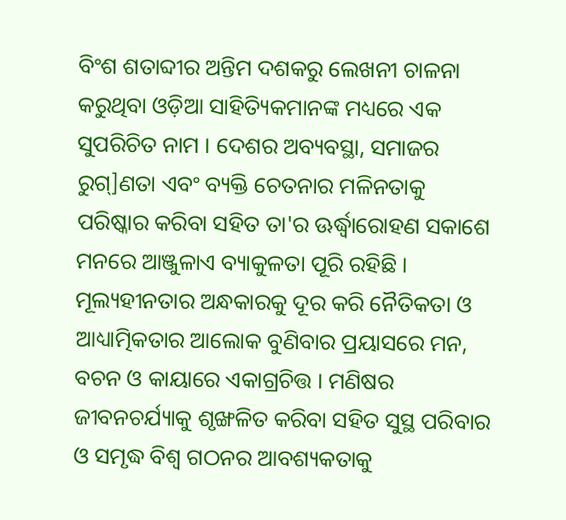ବିଂଶ ଶତାବ୍ଦୀର ଅନ୍ତିମ ଦଶକରୁ ଲେଖନୀ ଚାଳନା କରୁଥିବା ଓଡ଼ିଆ ସାହିତ୍ୟିକମାନଙ୍କ ମଧ୍ୟରେ ଏକ ସୁପରିଚିତ ନାମ । ଦେଶର ଅବ୍ୟବସ୍ଥା, ସମାଜର ରୁଗ୍]ଣତା ଏବଂ ବ୍ୟକ୍ତି ଚେତନାର ମଳିନତାକୁ ପରିଷ୍କାର କରିବା ସହିତ ତା'ର ଊର୍ଦ୍ଧ୍ୱାରୋହଣ ସକାଶେ ମନରେ ଆଞ୍ଜୁଳାଏ ବ୍ୟାକୁଳତା ପୂରି ରହିଛି । ମୂଲ୍ୟହୀନତାର ଅନ୍ଧକାରକୁ ଦୂର କରି ନୈତିକତା ଓ ଆଧ୍ୟାତ୍ମିକତାର ଆଲୋକ ବୁଣିବାର ପ୍ରୟାସରେ ମନ, ବଚନ ଓ କାୟାରେ ଏକାଗ୍ରଚିତ୍ତ । ମଣିଷର ଜୀବନଚର୍ଯ୍ୟାକୁ ଶୃଙ୍ଖଳିତ କରିବା ସହିତ ସୁସ୍ଥ ପରିବାର ଓ ସମୃଦ୍ଧ ବିଶ୍ୱ ଗଠନର ଆବଶ୍ୟକତାକୁ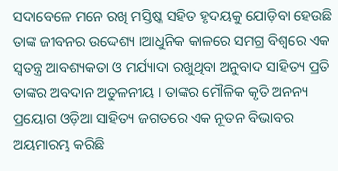ସଦାବେଳେ ମନେ ରଖି ମସ୍ତିଷ୍କ ସହିତ ହୃଦୟକୁ ଯୋଡ଼ିବା ହେଉଛି ତାଙ୍କ ଜୀବନର ଉଦ୍ଦେଶ୍ୟ ।ଆଧୁନିକ କାଳରେ ସମଗ୍ର ବିଶ୍ୱରେ ଏକ ସ୍ୱତନ୍ତ୍ର ଆବଶ୍ୟକତା ଓ ମର୍ଯ୍ୟାଦା ରଖୁଥିବା ଅନୁବାଦ ସାହିତ୍ୟ ପ୍ରତି ତାଙ୍କର ଅବଦାନ ଅତୁଳନୀୟ । ତାଙ୍କର ମୌଳିକ କୃତି ଅନନ୍ୟ ପ୍ରୟୋଗ ଓଡ଼ିଆ ସାହିତ୍ୟ ଜଗତରେ ଏକ ନୂତନ ବିଭାବର ଅୟମାରମ୍ଭ କରିଛି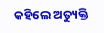କହିଲେ ଅତ୍ୟୁକ୍ତି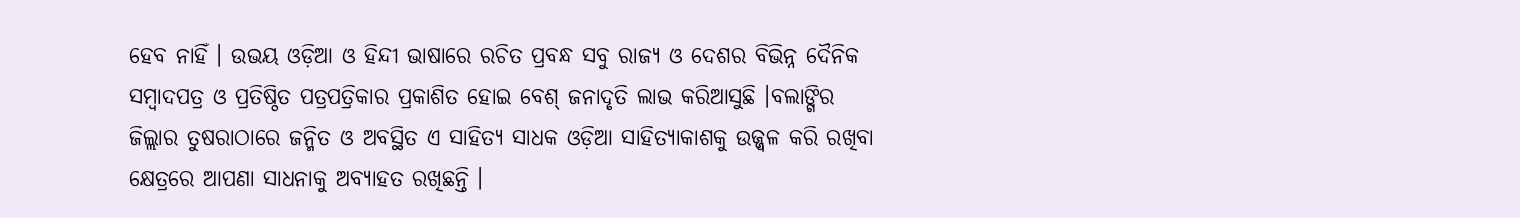ହେବ ନାହିଁ । ଉଭୟ ଓଡ଼ିଆ ଓ ହିନ୍ଦୀ ଭାଷାରେ ରଚିତ ପ୍ରବନ୍ଧ ସବୁ ରାଜ୍ୟ ଓ ଦେଶର ବିଭିନ୍ନ ଦୈନିକ ସମ୍ବାଦପତ୍ର ଓ ପ୍ରତିଷ୍ଠିତ ପତ୍ରପତ୍ରିକାର ପ୍ରକାଶିତ ହୋଇ ବେଶ୍ ଜନାଦୃତି ଲାଭ କରିଆସୁଛି ।ବଲାଙ୍ଗିର ଜିଲ୍ଲାର ତୁଷରାଠାରେ ଜନ୍ମିତ ଓ ଅବସ୍ଥିତ ଏ ସାହିତ୍ୟ ସାଧକ ଓଡ଼ିଆ ସାହିତ୍ୟାକାଶକୁ ଉଜ୍ଜ୍ୱଳ କରି ରଖିବା କ୍ଷେତ୍ରରେ ଆପଣା ସାଧନାକୁ ଅବ୍ୟାହତ ରଖିଛନ୍ତି ।